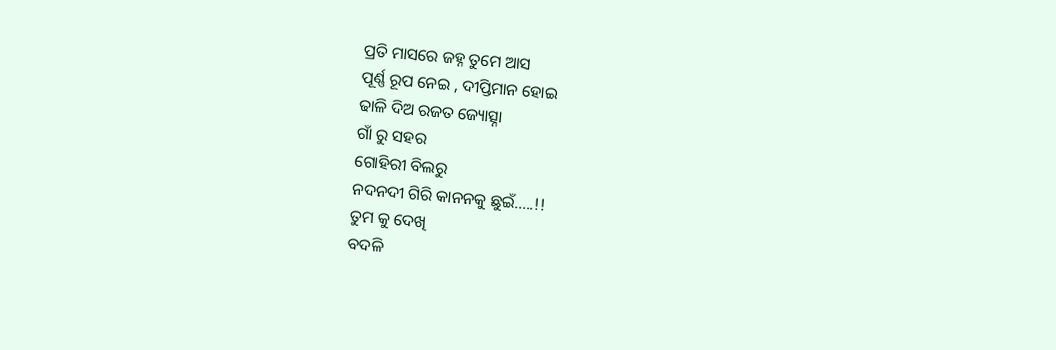ପ୍ରତି ମାସରେ ଜହ୍ନ ତୁମେ ଆସ
ପୂର୍ଣ୍ଣ ରୂପ ନେଇ , ଦୀପ୍ତିମାନ ହୋଇ
ଢାଳି ଦିଅ ରଜତ ଜ୍ୟୋତ୍ସ୍ନା
ଗାଁ ରୁ ସହର
ଗୋହିରୀ ବିଲରୁ
ନଦନଦୀ ଗିରି କାନନକୁ ଛୁଇଁ…..!!
ତୁମ କୁ ଦେଖି
ବଦଳି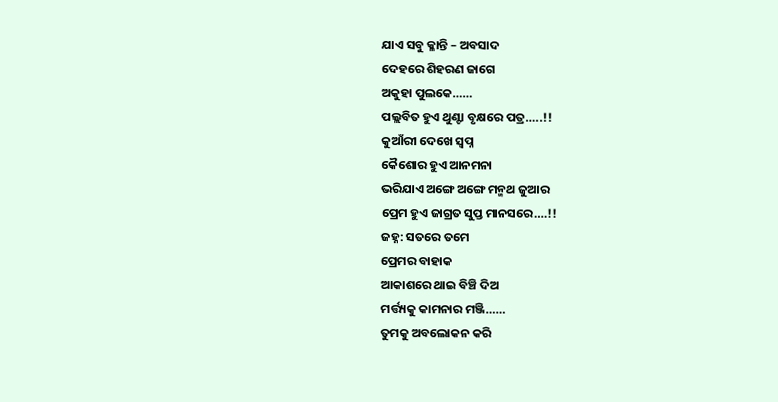ଯାଏ ସବୁ କ୍ଳାନ୍ତି – ଅବସାଦ
ଦେହରେ ଶିହରଣ ଜାଗେ
ଅକୁହା ପୁଲକେ……
ପଲ୍ଲବିତ ହୁଏ ଥୁଣ୍ଟା ବୃକ୍ଷରେ ପତ୍ର…..!!
କୁଆଁରୀ ଦେଖେ ସ୍ବପ୍ନ
କୈଶୋର ହୁଏ ଆନମନା
ଭରିଯାଏ ଅଙ୍ଗେ ଅଙ୍ଗେ ମନ୍ମଥ ଜୁଆର
ପ୍ରେମ ହୁଏ ଜାଗ୍ରତ ସୁପ୍ତ ମାନସରେ….!!
ଜହ୍ନ: ସତରେ ତମେ
ପ୍ରେମର ବାହାକ
ଆକାଶରେ ଥାଇ ବିଞ୍ଚି ଦିଅ
ମର୍ତ୍ତ୍ୟକୁ କାମନାର ମଞ୍ଜି……
ତୁମକୁ ଅବଲୋକନ କରି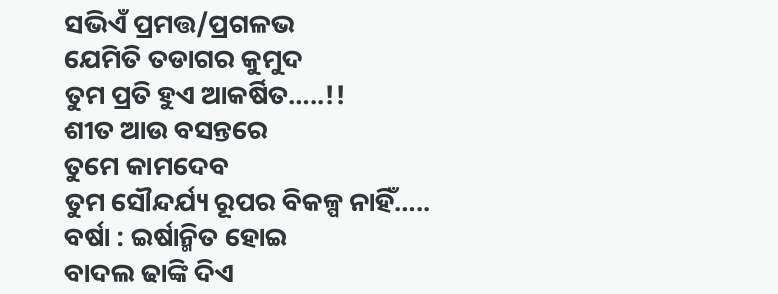ସଭିଏଁ ପ୍ରମତ୍ତ/ପ୍ରଗଳଭ
ଯେମିତି ତଡାଗର କୁମୁଦ
ତୁମ ପ୍ରତି ହୁଏ ଆକର୍ଷିତ…..!!
ଶୀତ ଆଉ ବସନ୍ତରେ
ତୁମେ କାମଦେବ
ତୁମ ସୌନ୍ଦର୍ଯ୍ୟ ରୂପର ବିକଳ୍ପ ନାହିଁ…..
ବର୍ଷା : ଇର୍ଷାନ୍ମିତ ହୋଇ
ବାଦଲ ଢାଙ୍କି ଦିଏ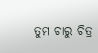ତୁମ ଚାରୁ ଚିତ୍ର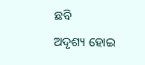ଛବି
ଅଦୃଶ୍ୟ ହୋଇ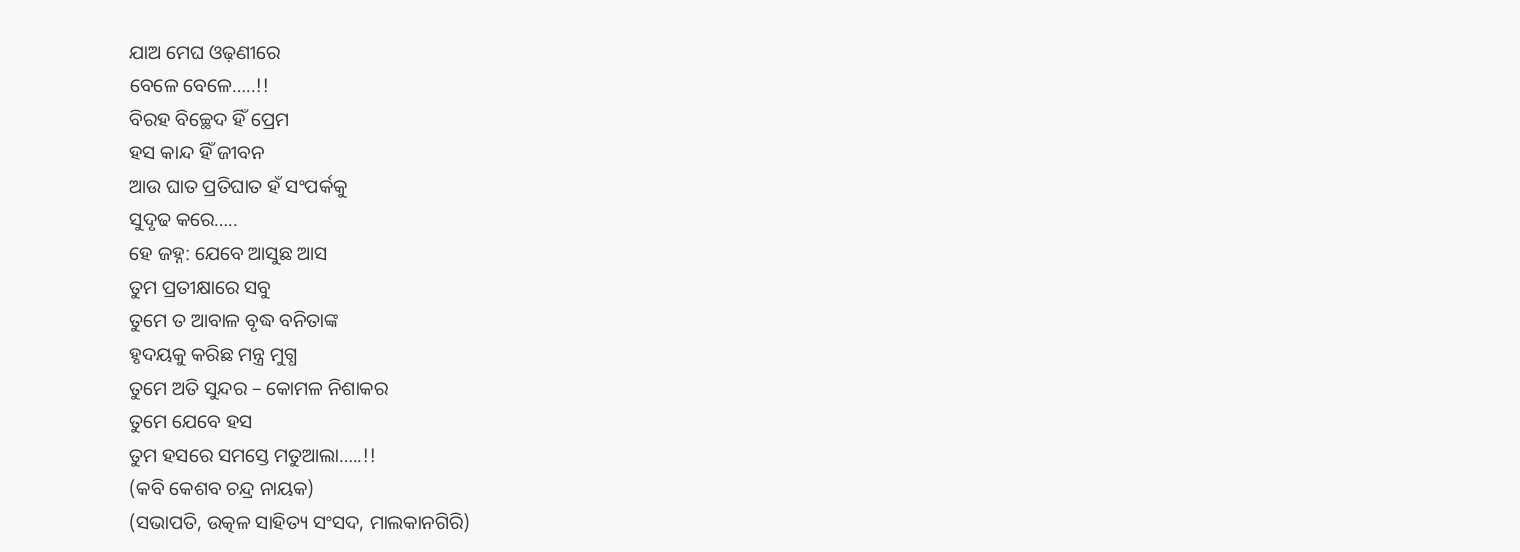ଯାଅ ମେଘ ଓଢ଼ଣୀରେ
ବେଳେ ବେଳେ…..!!
ବିରହ ବିଚ୍ଛେଦ ହିଁ ପ୍ରେମ
ହସ କାନ୍ଦ ହିଁ ଜୀବନ
ଆଉ ଘାତ ପ୍ରତିଘାତ ହଁ ସଂପର୍କକୁ
ସୁଦୃଢ କରେ…..
ହେ ଜହ୍ନ: ଯେବେ ଆସୁଛ ଆସ
ତୁମ ପ୍ରତୀକ୍ଷାରେ ସବୁ
ତୁମେ ତ ଆବାଳ ବୃଦ୍ଧ ବନିତାଙ୍କ
ହୃଦୟକୁ କରିଛ ମନ୍ତ୍ର ମୁଗ୍ଧ
ତୁମେ ଅତି ସୁନ୍ଦର – କୋମଳ ନିଶାକର
ତୁମେ ଯେବେ ହସ
ତୁମ ହସରେ ସମସ୍ତେ ମତୁଆଲା…..!!
(କବି କେଶବ ଚନ୍ଦ୍ର ନାୟକ)
(ସଭାପତି, ଉତ୍କଳ ସାହିତ୍ୟ ସଂସଦ, ମାଲକାନଗିରି)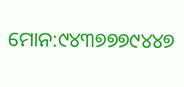ମୋନ:୯୪୩୭୭୭୯୪୪୭